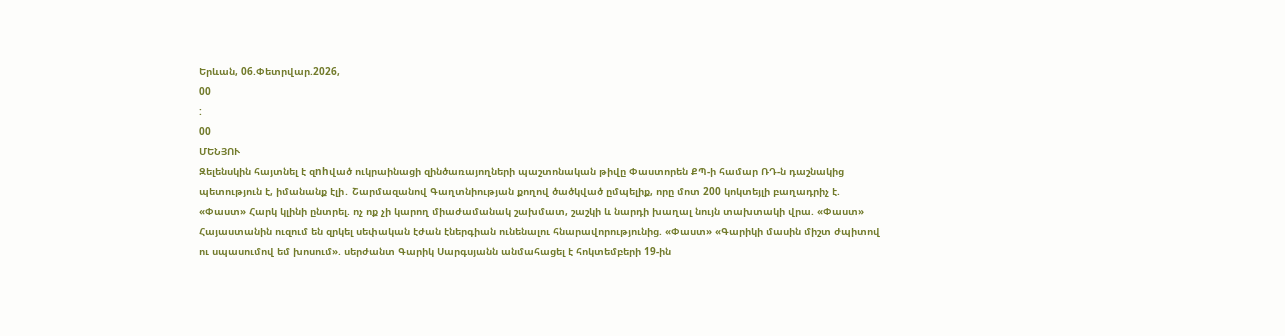Երևան, 06.Փետրվար.2026,
00
:
00
ՄԵՆՅՈՒ
Զելենսկին հայտնել է զnhված ուկրաինացի զինծառայողների պաշտոնական թիվը Փաստորեն ՔՊ-ի համար ՌԴ-ն դաշնակից պետություն է, իմանանք էլի․ Շարմազանով Գաղտնիության քողով ծածկված ըմպելիք, որը մոտ 200 կոկտեյլի բաղադրիչ է. «Փաստ» Հարկ կլինի ընտրել. ոչ ոք չի կարող միաժամանակ շախմատ, շաշկի և նարդի խաղալ նույն տախտակի վրա. «Փաստ» Հայաստանին ուզում են զրկել սեփական էժան էներգիան ունենալու հնարավորությունից. «Փաստ» «Գարիկի մասին միշտ ժպիտով ու սպասումով եմ խոսում». սերժանտ Գարիկ Սարգսյանն անմահացել է հոկտեմբերի 19-ին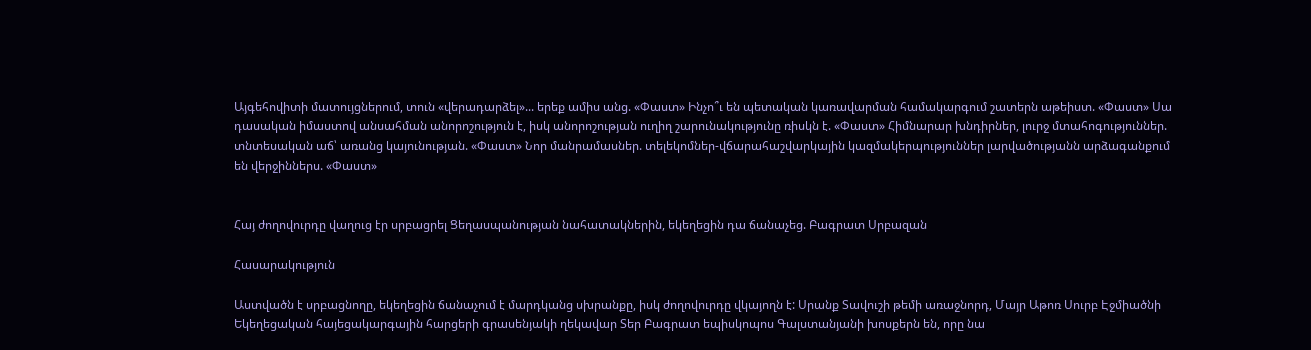Այգեհովիտի մատույցներում, տուն «վերադարձել»... երեք ամիս անց. «Փաստ» Ինչո՞ւ են պետական կառավարման համակարգում շատերն աթեիստ. «Փաստ» Սա դասական իմաստով անսահման անորոշություն է, իսկ անորոշության ուղիղ շարունակությունը ռիսկն է. «Փաստ» Հիմնարար խնդիրներ, լուրջ մտահոգություններ. տնտեսական աճ՝ առանց կայունության. «Փաստ» Նոր մանրամասներ. տելեկոմներ-վճարահաշվարկային կազմակերպություններ լարվածությանն արձագանքում են վերջիններս. «Փաստ»


Հայ ժողովուրդը վաղուց էր սրբացրել Ցեղասպանության նահատակներին, եկեղեցին դա ճանաչեց. Բագրատ Սրբազան

Հասարակություն

Աստվածն է սրբացնողը, եկեղեցին ճանաչում է մարդկանց սխրանքը, իսկ ժողովուրդը վկայողն է: Սրանք Տավուշի թեմի առաջնորդ, Մայր Աթոռ Սուրբ Էջմիածնի Եկեղեցական հայեցակարգային հարցերի գրասենյակի ղեկավար Տեր Բագրատ եպիսկոպոս Գալստանյանի խոսքերն են, որը նա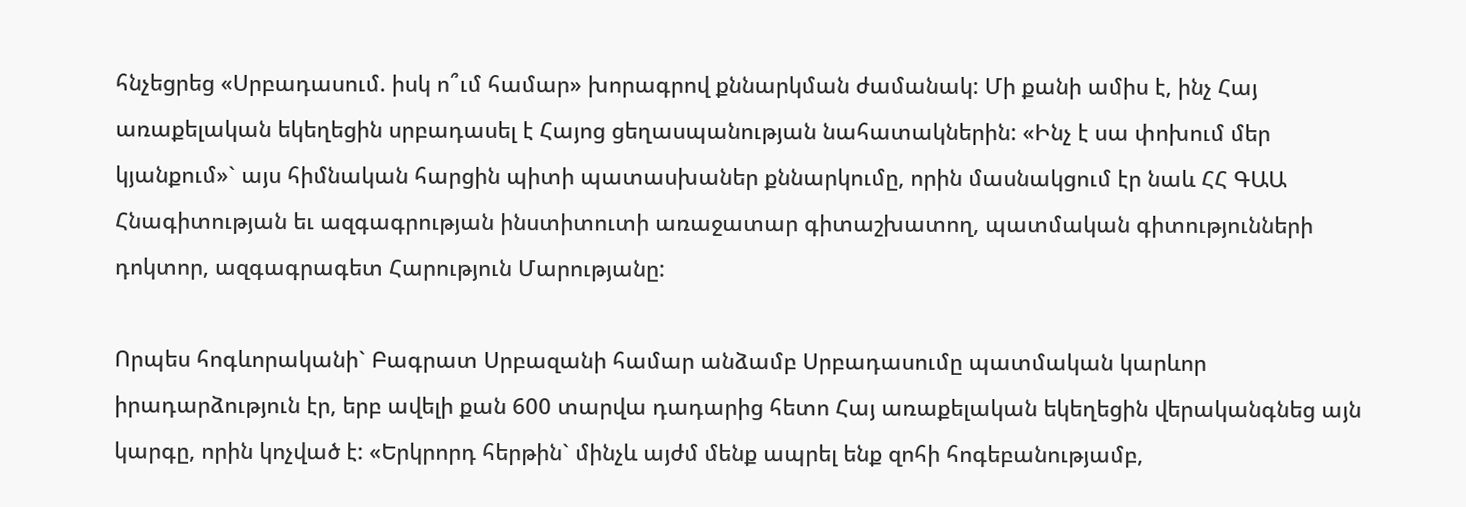հնչեցրեց «Սրբադասում. իսկ ո՞ւմ համար» խորագրով քննարկման ժամանակ: Մի քանի ամիս է, ինչ Հայ առաքելական եկեղեցին սրբադասել է Հայոց ցեղասպանության նահատակներին: «Ինչ է սա փոխում մեր կյանքում»` այս հիմնական հարցին պիտի պատասխաներ քննարկումը, որին մասնակցում էր նաև ՀՀ ԳԱԱ Հնագիտության եւ ազգագրության ինստիտուտի առաջատար գիտաշխատող, պատմական գիտությունների դոկտոր, ազգագրագետ Հարություն Մարությանը:

Որպես հոգևորականի` Բագրատ Սրբազանի համար անձամբ Սրբադասումը պատմական կարևոր իրադարձություն էր, երբ ավելի քան 600 տարվա դադարից հետո Հայ առաքելական եկեղեցին վերականգնեց այն կարգը, որին կոչված է: «Երկրորդ հերթին` մինչև այժմ մենք ապրել ենք զոհի հոգեբանությամբ,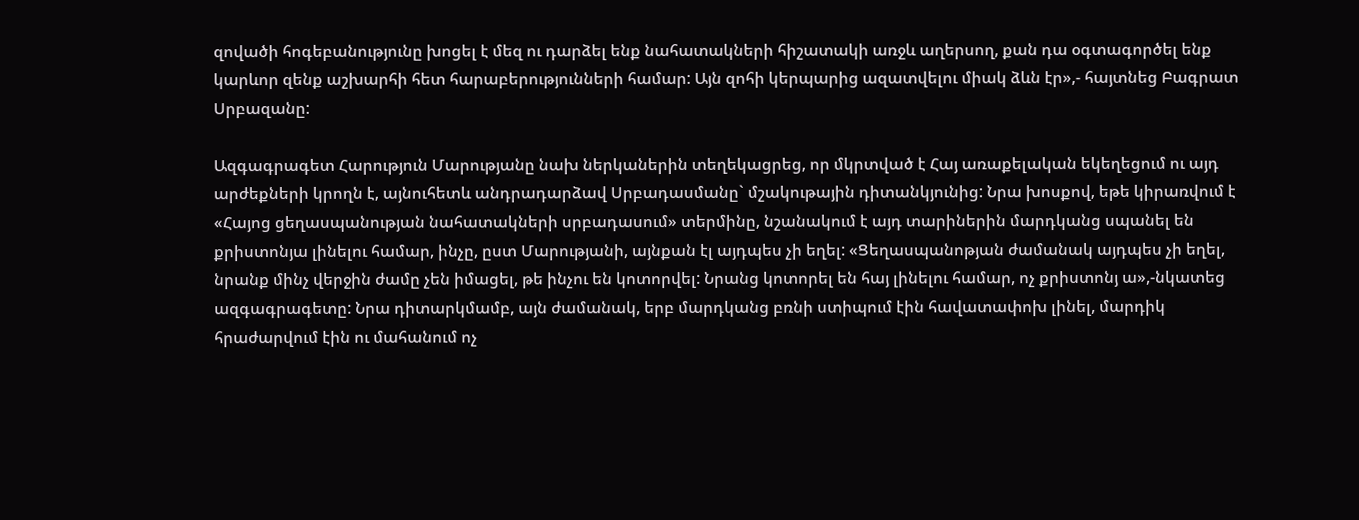զովածի հոգեբանությունը խոցել է մեզ ու դարձել ենք նահատակների հիշատակի առջև աղերսող, քան դա օգտագործել ենք կարևոր զենք աշխարհի հետ հարաբերությունների համար: Այն զոհի կերպարից ազատվելու միակ ձևն էր»,- հայտնեց Բագրատ Սրբազանը:

Ազգագրագետ Հարություն Մարությանը նախ ներկաներին տեղեկացրեց, որ մկրտված է Հայ առաքելական եկեղեցում ու այդ արժեքների կրողն է, այնուհետև անդրադարձավ Սրբադասմանը` մշակութային դիտանկյունից: Նրա խոսքով, եթե կիրառվում է «Հայոց ցեղասպանության նահատակների սրբադասում» տերմինը, նշանակում է այդ տարիներին մարդկանց սպանել են քրիստոնյա լինելու համար, ինչը, ըստ Մարությանի, այնքան էլ այդպես չի եղել: «Ցեղասպանոթյան ժամանակ այդպես չի եղել, նրանք մինչ վերջին ժամը չեն իմացել, թե ինչու են կոտորվել: Նրանց կոտորել են հայ լինելու համար, ոչ քրիստոնյ ա»,-նկատեց ազգագրագետը: Նրա դիտարկմամբ, այն ժամանակ, երբ մարդկանց բռնի ստիպում էին հավատափոխ լինել, մարդիկ հրաժարվում էին ու մահանում ոչ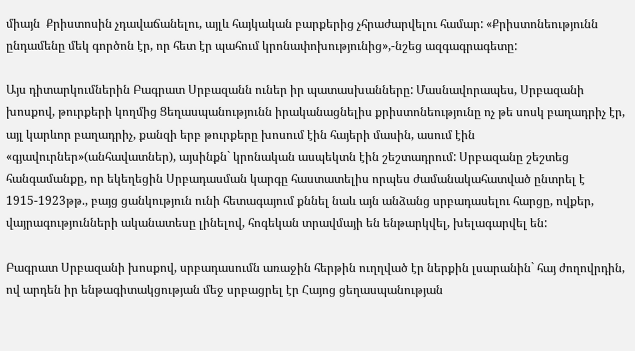միայն  Քրիստոսին չդավաճանելու, այլև հայկական բարքերից չհրաժարվելու համար: «Քրիստոնեությունն ընդամենը մեկ գործոն էր, որ հետ էր պահում կրոնափոխությունից»,-նշեց ազգագրագետը:

Այս դիտարկումներին Բագրատ Սրբազանն ուներ իր պատասխանները: Մասնավորապես, Սրբազանի խոսքով, թուրքերի կողմից Ցեղասպանությունն իրականացնելիս քրիստոնեությունը ոչ թե սոսկ բաղադրիչ էր, այլ կարևոր բաղադրիչ, քանզի երբ թուրքերը խոսում էին հայերի մասին, ասում էին «գյավուրներ»(անհավատներ), այսինքն` կրոնական ասպեկտն էին շեշտադրում: Սրբազանը շեշտեց հանգամանքը, որ եկեղեցին Սրբադասման կարգը հաստատելիս որպես ժամանակահատված ընտրել է 1915-1923թթ., բայց ցանկություն ունի հետագայում քննել նաև այն անձանց սրբադասելու հարցը, ովքեր, վայրագությունների ականատեսը լինելով, հոգեկան տրավմայի են ենթարկվել, խելագարվել են:

Բագրատ Սրբազանի խոսքով, սրբադասումն առաջին հերթին ուղղված էր ներքին լսարանին` հայ ժողովրդին, ով արդեն իր ենթագիտակցության մեջ սրբացրել էր Հայոց ցեղասպանության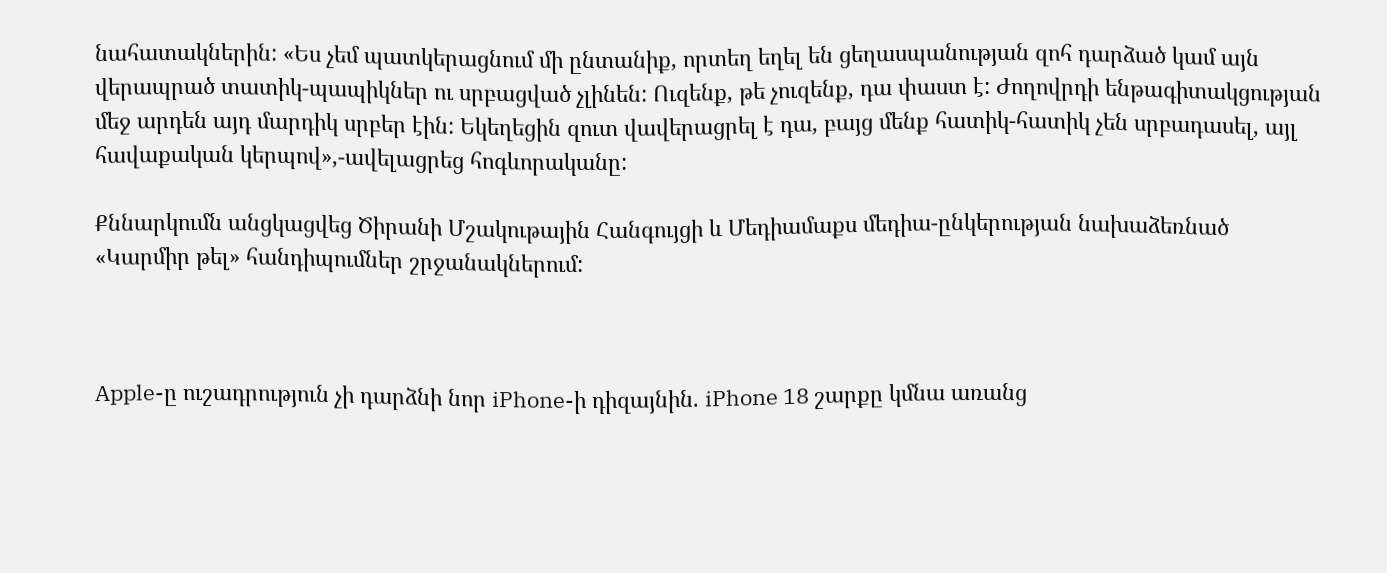նահատակներին: «Ես չեմ պատկերացնում մի ընտանիք, որտեղ եղել են ցեղասպանության զոհ դարձած կամ այն վերապրած տատիկ-պապիկներ ու սրբացված չլինեն: Ուզենք, թե չուզենք, դա փաստ է: Ժողովրդի ենթագիտակցության մեջ արդեն այդ մարդիկ սրբեր էին: Եկեղեցին զուտ վավերացրել է դա, բայց մենք հատիկ-հատիկ չեն սրբադասել, այլ հավաքական կերպով»,-ավելացրեց հոգևորականը:

Քննարկումն անցկացվեց Ծիրանի Մշակութային Հանգույցի և Մեդիամաքս մեդիա-ընկերության նախաձեռնած «Կարմիր թել» հանդիպումներ շրջանակներում:



Apple-ը ուշադրություն չի դարձնի նոր iPhone-ի դիզայնին. iPhone 18 շարքը կմնա առանց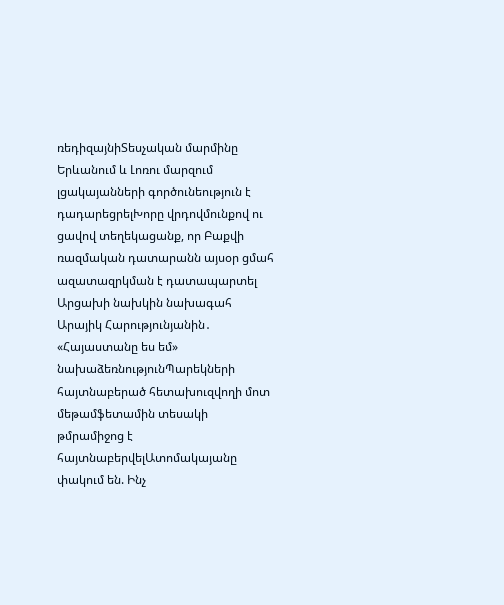ռեդիզայնիՏեսչական մարմինը Երևանում և Լոռու մարզում լցակայանների գործունեություն է դադարեցրելԽորը վրդովմունքով ու ցավով տեղեկացանք, որ Բաքվի ռազմական դատարանն այսօր ցմահ ազատազրկման է դատապարտել Արցախի նախկին նախագահ Արայիկ Հարությունյանին․ «Հայաստանը ես եմ» նախաձեռնությունՊարեկների հայտնաբերած հետախուզվողի մոտ մեթամֆետամին տեսակի թմրամիջոց է հայտնաբերվելԱտոմակայանը փակում են. Ինչ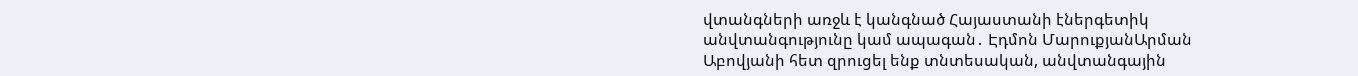վտանգների առջև է կանգնած Հայաստանի էներգետիկ անվտանգությունը կամ ապագան․ Էդմոն ՄարուքյանԱրման Աբովյանի հետ զրուցել ենք տնտեսական, անվտանգային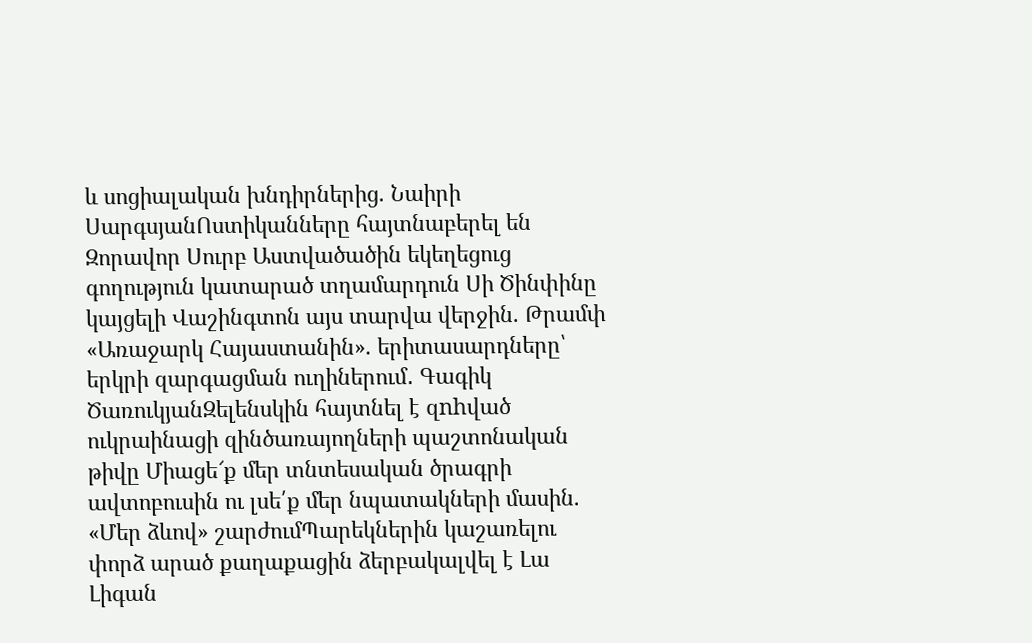և սոցիալական խնդիրներից. Նաիրի ՍարգսյանՈստիկանները հայտնաբերել են Զորավոր Սուրբ Աստվածածին եկեղեցուց գողություն կատարած տղամարդուն Սի Ծինփինը կայցելի Վաշինգտոն այս տարվա վերջին. Թրամփ «Առաջարկ Հայաստանին». երիտասարդները՝ երկրի զարգացման ուղիներում․ Գագիկ ԾառուկյանԶելենսկին հայտնել է զnhված ուկրաինացի զինծառայողների պաշտոնական թիվը Միացե՜ք մեր տնտեսական ծրագրի ավտոբուսին ու լսե՛ք մեր նպատակների մասին. «Մեր ձևով» շարժումՊարեկներին կաշառելու փորձ արած քաղաքացին ձերբակալվել է Լա Լիգան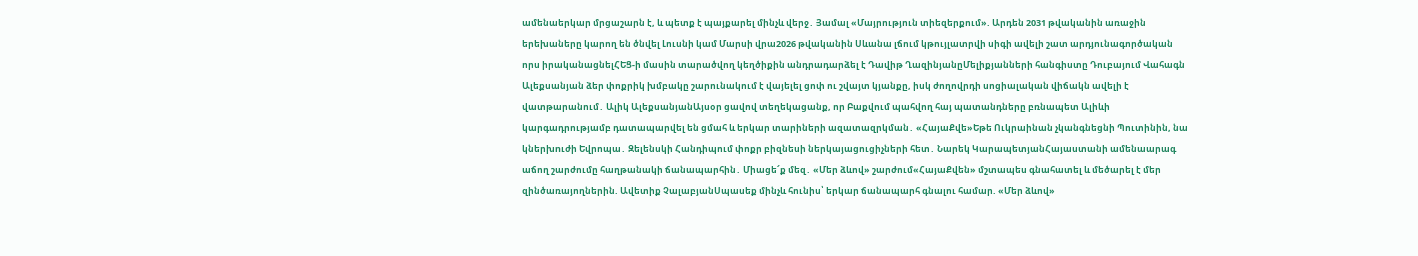ամենաերկար մրցաշարն է, և պետք է պայքարել մինչև վերջ․ Յամալ «Մայրություն տիեզերքում». Արդեն 2031 թվականին առաջին երեխաները կարող են ծնվել Լուսնի կամ Մարսի վրա2026 թվականին Սևանա լճում կթույլատրվի սիգի ավելի շատ արդյունագործական որս իրականացնելՀԵՑ-ի մասին տարածվող կեղծիքին անդրադարձել է Դավիթ ՂազինյանըՄելիքյանների հանգիստը Դուբայում Վահագն Ալեքսանյան ձեր փոքրիկ խմբակը շարունակում է վայելել ցոփ ու շվայտ կյանքը, իսկ ժողովրդի սոցիալական վիճակն ավելի է վատթարանում․ Ալիկ ԱլեքսանյանԱյսօր ցավով տեղեկացանք, որ Բաքվում պահվող հայ պատանդները բռնապետ Ալիևի կարգադրությամբ դատապարվել են ցմահ և երկար տարիների ազատազրկման․ «ՀայաՔվե»Եթե Ուկրաինան չկանգնեցնի Պուտինին, նա կներխnւժի Եվրոպա․ Զելենսկի Հանդիպում փոքր բիզնեսի ներկայացուցիչների հետ․ Նարեկ ԿարապետյանՀայաստանի ամենաարագ աճող շարժումը հաղթանակի ճանապարհին․ Միացե՜ք մեզ․ «Մեր ձևով» շարժում«ՀայաՔվեն» մշտապես գնահատել և մեծարել է մեր զինծառայողներին. Ավետիք ՉալաբյանՍպասեք մինչև հունիս՝ երկար ճանապարհ գնալու համար. «Մեր ձևով»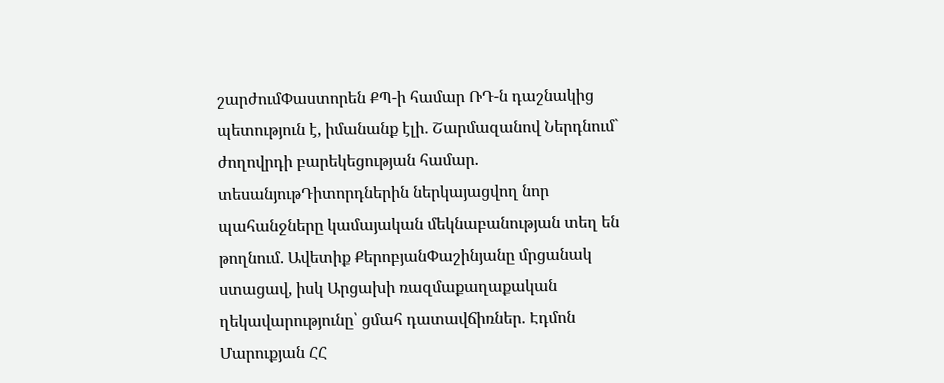շարժումՓաստորեն ՔՊ-ի համար ՌԴ-ն դաշնակից պետություն է, իմանանք էլի․ Շարմազանով Ներդնում` ժողովրդի բարեկեցության համար. տեսանյութԴիտորդներին ներկայացվող նոր պահանջները կամայական մեկնաբանության տեղ են թողնում․ Ավետիք ՔերոբյանՓաշինյանը մրցանակ ստացավ, իսկ Արցախի ռազմաքաղաքական ղեկավարությունը՝ ցմահ դատավճիռներ. Էդմոն Մարուքյան ՀՀ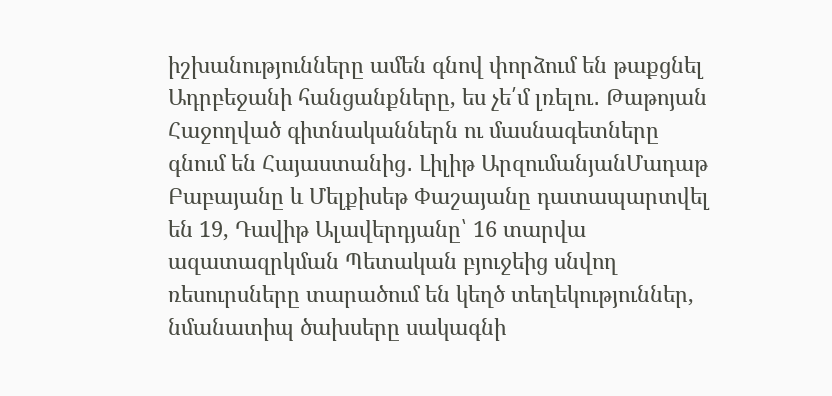իշխանությունները ամեն գնով փորձում են թաքցնել Ադրբեջանի հանցանքները, ես չե՛մ լռելու․ Թաթոյան Հաջողված գիտնականներն ու մասնագետները գնում են Հայաստանից․ Լիլիթ ԱրզումանյանՄադաթ Բաբայանը և Մելքիսեթ Փաշայանը դատապարտվել են 19, Դավիթ Ալավերդյանը՝ 16 տարվա ազատազրկման Պետական բյուջեից սնվող ռեսուրսները տարածում են կեղծ տեղեկություններ, նմանատիպ ծախսերը սակագնի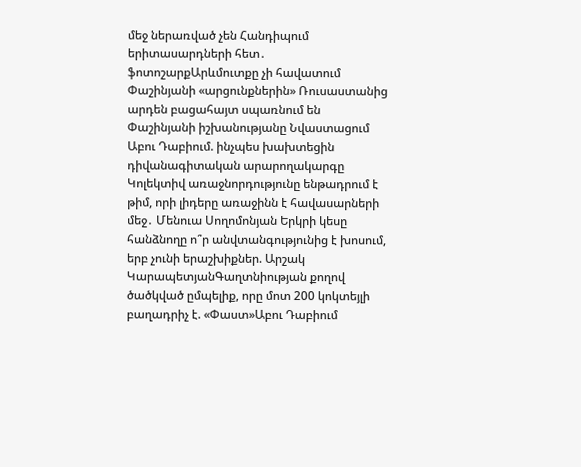մեջ ներառված չեն Հանդիպում երիտասարդների հետ․ ֆոտոշարքԱրևմուտքը չի հավատում Փաշինյանի «արցունքներին» Ռուսաստանից արդեն բացահայտ սպառնում են Փաշինյանի իշխանությանը Նվաստացում Աբու Դաբիում. ինչպես խախտեցին դիվանագիտական արարողակարգը Կոլեկտիվ առաջնորդությունը ենթադրում է թիմ, որի լիդերը առաջինն է հավասարների մեջ․ Մենուա Սողոմոնյան Երկրի կեսը հանձնողը ո՞ր անվտանգությունից է խոսում, երբ չունի երաշխիքներ. Արշակ ԿարապետյանԳաղտնիության քողով ծածկված ըմպելիք, որը մոտ 200 կոկտեյլի բաղադրիչ է. «Փաստ»Աբու Դաբիում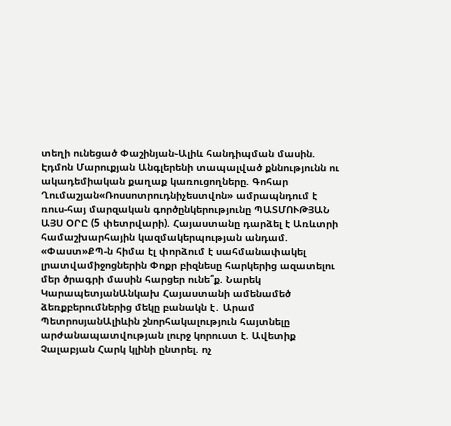տեղի ունեցած Փաշինյան֊Ալիև հանդիպման մասին. Էդմոն Մարուքյան Անգլերենի տապալված քննությունն ու ակադեմիական քաղաք կառուցողները. Գոհար Ղումաշյան«Ռոսսոտրուդնիչեստվոն» ամրապնդում է ռուս-հայ մարզական գործընկերությունը ՊԱՏՄՈՒԹՅԱՆ ԱՅՍ ՕՐԸ (5 փետրվարի). Հայաստանը դարձել է Առևտրի համաշխարհային կազմակերպության անդամ. «Փաստ»ՔՊ-ն հիմա էլ փորձում է սահմանափակել լրատվամիջոցներին Փոքր բիզնեսը հարկերից ազատելու մեր ծրագրի մասին հարցեր ունե՞ք. Նարեկ ԿարապետյանԱնկախ Հայաստանի ամենամեծ ձեռքբերումներից մեկը բանակն է․ Արամ ՊետրոսյանԱլիևին շնորհակալություն հայտնելը արժանապատվության լուրջ կորուստ է. Ավետիք Չալաբյան Հարկ կլինի ընտրել. ոչ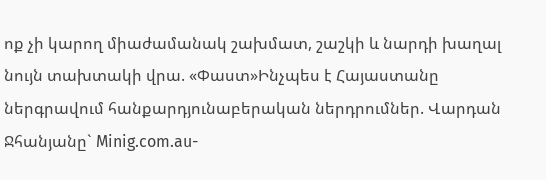ոք չի կարող միաժամանակ շախմատ, շաշկի և նարդի խաղալ նույն տախտակի վրա. «Փաստ»Ինչպես է Հայաստանը ներգրավում հանքարդյունաբերական ներդրումներ. Վարդան Ջհանյանը` Minig.com.au-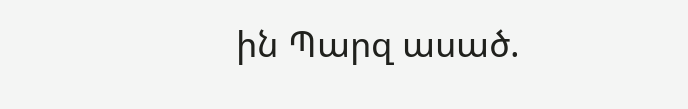ին Պարզ ասած.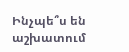Ինչպե՞ս են աշխատում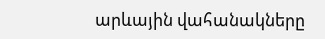արևային վահանակները